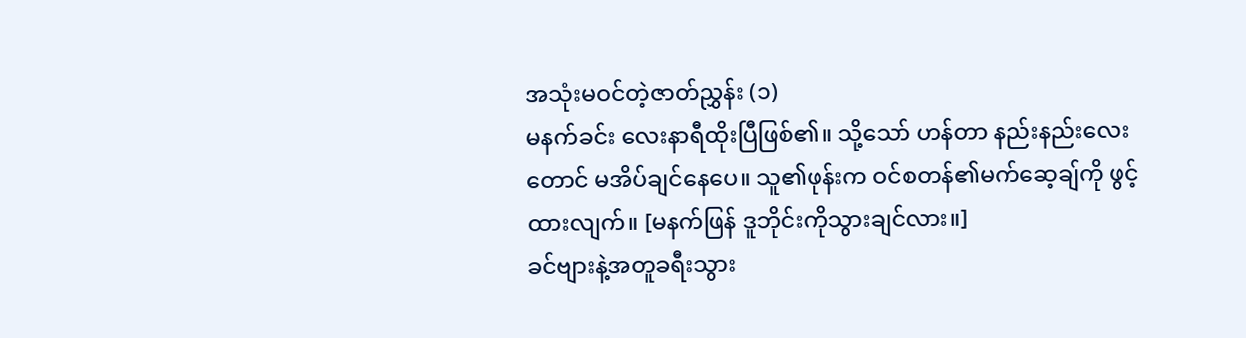အသုံးမဝင်တဲ့ဇာတ်ညွှန်း (၁)
မနက်ခင်း လေးနာရီထိုးပြီဖြစ်၏။ သို့သော် ဟန်တာ နည်းနည်းလေးတောင် မအိပ်ချင်နေပေ။ သူ၏ဖုန်းက ဝင်စတန်၏မက်ဆေ့ချ်ကို ဖွင့်ထားလျက်။ [မနက်ဖြန် ဒူဘိုင်းကိုသွားချင်လား။]
ခင်ဗျားနဲ့အတူခရီးသွား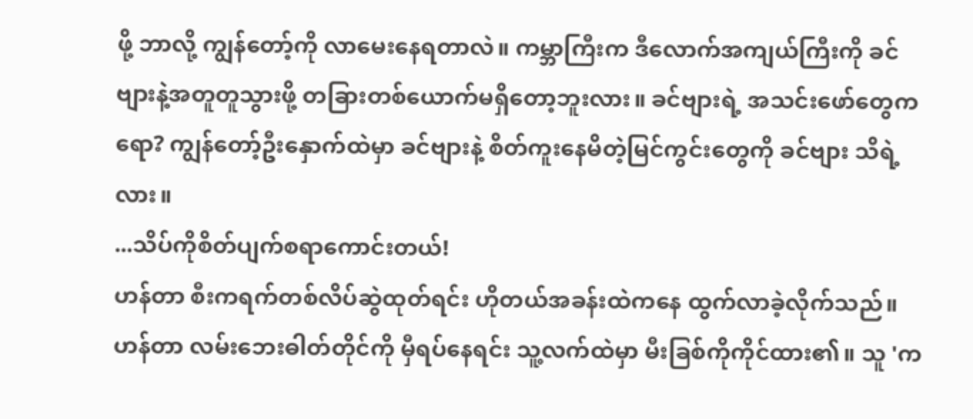ဖို့ ဘာလို့ ကျွန်တော့်ကို လာမေးနေရတာလဲ။ ကမ္ဘာကြီးက ဒီလောက်အကျယ်ကြီးကို ခင်ဗျားနဲ့အတူတူသွားဖို့ တခြားတစ်ယောက်မရှိတော့ဘူးလား။ ခင်ဗျားရဲ့ အသင်းဖော်တွေကရော? ကျွန်တော့်ဦးနှောက်ထဲမှာ ခင်ဗျားနဲ့ စိတ်ကူးနေမိတဲ့မြင်ကွင်းတွေကို ခင်ဗျား သိရဲ့လား။
...သိပ်ကိုစိတ်ပျက်စရာကောင်းတယ်!
ဟန်တာ စီးကရက်တစ်လိပ်ဆွဲထုတ်ရင်း ဟိုတယ်အခန်းထဲကနေ ထွက်လာခဲ့လိုက်သည်။ ဟန်တာ လမ်းဘေးဓါတ်တိုင်ကို မှီရပ်နေရင်း သူ့လက်ထဲမှာ မီးခြစ်ကိုကိုင်ထား၏။ သူ 'က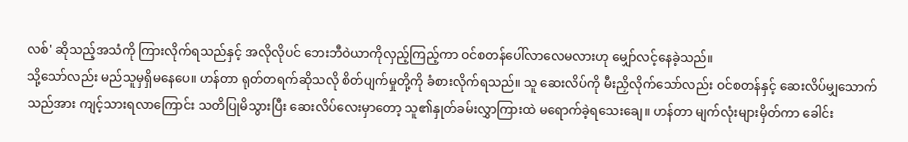လစ်' ဆိုသည့်အသံကို ကြားလိုက်ရသည်နှင့် အလိုလိုပင် ဘေးဘီဝဲယာကိုလှည့်ကြည့်ကာ ဝင်စတန်ပေါ်လာလေမလားဟု မျှော်လင့်နေခဲ့သည်။
သို့သော်လည်း မည်သူမှရှိမနေပေ။ ဟန်တာ ရုတ်တရက်ဆိုသလို စိတ်ပျက်မှုတို့ကို ခံစားလိုက်ရသည်။ သူ ဆေးလိပ်ကို မီးညှိလိုက်သော်လည်း ဝင်စတန်နှင့် ဆေးလိပ်မျှသောက်သည်အား ကျင့်သားရလာကြောင်း သတိပြုမိသွားပြီး ဆေးလိပ်လေးမှာတော့ သူ၏နှုတ်ခမ်းလွှာကြားထဲ မရောက်ခဲ့ရသေးချေ။ ဟန်တာ မျက်လုံးများမှိတ်ကာ ခေါင်း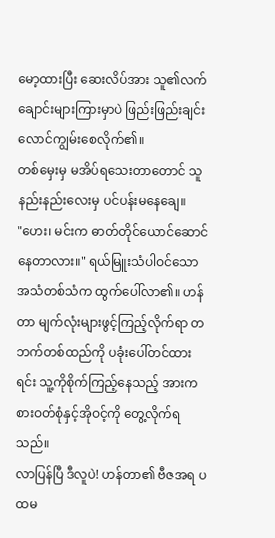မော့ထားပြီး ဆေးလိပ်အား သူ၏လက်ချောင်းများကြားမှာပဲ ဖြည်းဖြည်းချင်း လောင်ကျွမ်းစေလိုက်၏။
တစ်မှေးမှ မအိပ်ရသေးတာတောင် သူ နည်းနည်းလေးမှ ပင်ပန်းမနေချေ။
"ဟေး၊ မင်းက ဓာတ်တိုင်ယောင်ဆောင်နေတာလား။" ရယ်မြူးသံပါဝင်သော အသံတစ်သံက ထွက်ပေါ်လာ၏။ ဟန်တာ မျက်လုံးများဖွင့်ကြည့်လိုက်ရာ တဘက်တစ်ထည်ကို ပခုံးပေါ်တင်ထားရင်း သူ့ကိုစိုက်ကြည့်နေသည့် အားကစားဝတ်စုံနှင့်အိုဝင့်ကို တွေ့လိုက်ရသည်။
လာပြန်ပြီ ဒီလူပဲ! ဟန်တာ၏ ဗီဇအရ ပထမ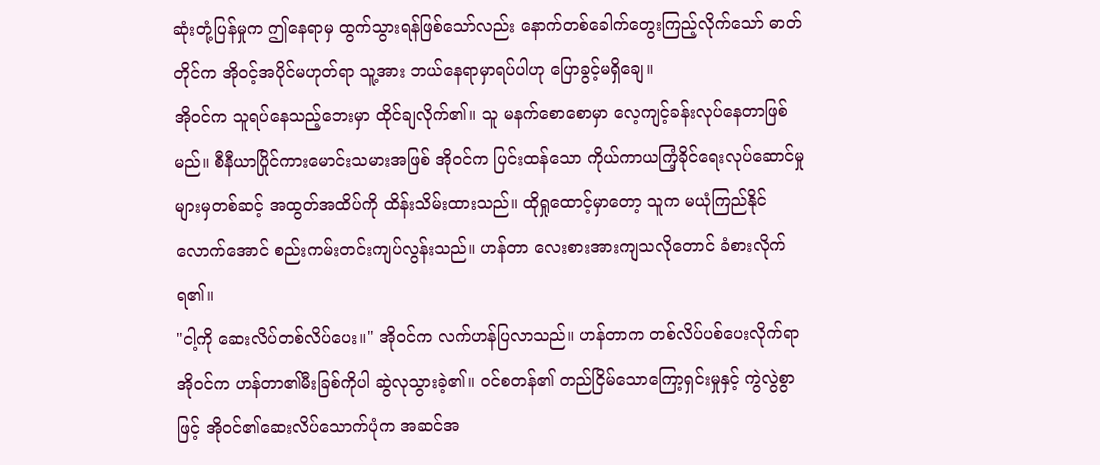ဆုံးတုံ့ပြန်မှုက ဤနေရာမှ ထွက်သွားရန်ဖြစ်သော်လည်း နောက်တစ်ခေါက်တွေးကြည့်လိုက်သော် ဓာတ်တိုင်က အိုဝင့်အပိုင်မဟုတ်ရာ သူ့အား ဘယ်နေရာမှာရပ်ပါဟု ပြောခွင့်မရှိချေ။
အိုဝင်က သူရပ်နေသည့်ဘေးမှာ ထိုင်ချလိုက်၏။ သူ မနက်စောစောမှာ လေ့ကျင့်ခန်းလုပ်နေတာဖြစ်မည်။ စီနီယာပြိုင်ကားမောင်းသမားအဖြစ် အိုဝင်က ပြင်းထန်သော ကိုယ်ကာယကြံ့ခိုင်ရေးလုပ်ဆောင်မှုများမှတစ်ဆင့် အထွတ်အထိပ်ကို ထိန်းသိမ်းထားသည်။ ထိုရှုထောင့်မှာတော့ သူက မယုံကြည်နိုင်လောက်အောင် စည်းကမ်းတင်းကျပ်လွန်းသည်။ ဟန်တာ လေးစားအားကျသလိုတောင် ခံစားလိုက်ရ၏။
"ငါ့ကို ဆေးလိပ်တစ်လိပ်ပေး။" အိုဝင်က လက်ဟန်ပြလာသည်။ ဟန်တာက တစ်လိပ်ပစ်ပေးလိုက်ရာ အိုဝင်က ဟန်တာ၏မီးခြစ်ကိုပါ ဆွဲလုသွားခဲ့၏။ ဝင်စတန်၏ တည်ငြိမ်သောကြော့ရှင်းမှုနှင့် ကွဲလွဲစွာဖြင့် အိုဝင်၏ဆေးလိပ်သောက်ပုံက အဆင်အ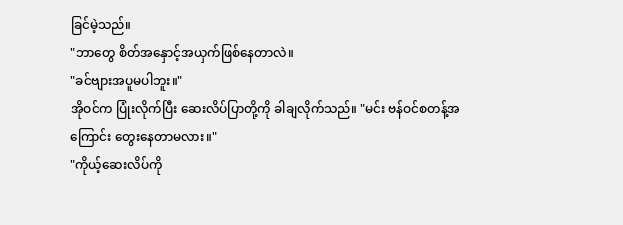ခြင်မဲ့သည်။
"ဘာတွေ စိတ်အနှောင့်အယှက်ဖြစ်နေတာလဲ။
"ခင်ဗျားအပူမပါဘူး။"
အိုဝင်က ပြုံးလိုက်ပြီး ဆေးလိပ်ပြာတို့ကို ခါချလိုက်သည်။ "မင်း ဗန်ဝင်စတန့်အကြောင်း တွေးနေတာမလား။"
"ကိုယ့်ဆေးလိပ်ကို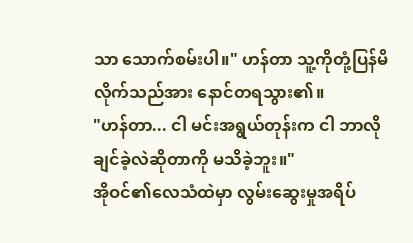သာ သောက်စမ်းပါ။" ဟန်တာ သူ့ကိုတုံ့ပြန်မိလိုက်သည်အား နောင်တရသွား၏။
"ဟန်တာ... ငါ မင်းအရွယ်တုန်းက ငါ ဘာလိုချင်ခဲ့လဲဆိုတာကို မသိခဲ့ဘူး။"
အိုဝင်၏လေသံထဲမှာ လွမ်းဆွေးမှုအရိပ်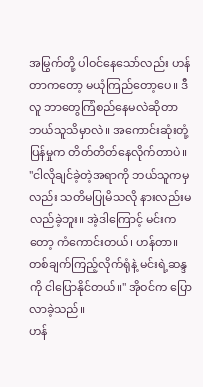အမြွက်တို့ ပါဝင်နေသော်လည်း ဟန်တာကတော့ မယုံကြည်တော့ပေ။ ဒီလူ ဘာတွေကြံစည်နေမလဲဆိုတာ ဘယ်သူသိမှာလဲ။ အကောင်းဆုံးတုံ့ပြန်မှုက တိတ်တိတ်နေလိုက်တာပဲ။
"ငါလိုချင်ခဲ့တဲ့အရာကို ဘယ်သူကမှလည်း သတိမပြုမိသလို နားလည်းမလည်ခဲ့ဘူး။ အဲ့ဒါကြောင့် မင်းကတော့ ကံကောင်းတယ်၊ ဟန်တာ။ တစ်ချက်ကြည့်လိုက်ရုံနဲ့ မင်းရဲ့ဆန္ဒကို ငါပြောနိုင်တယ်။" အိုဝင်က ပြောလာခဲ့သည်။
ဟန်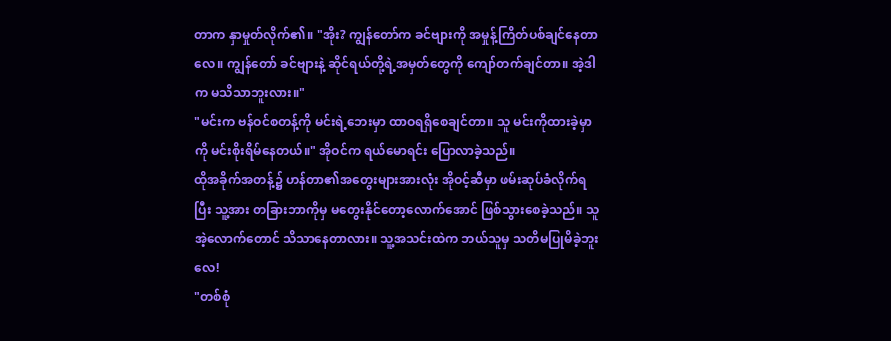တာက နှာမှုတ်လိုက်၏။ "အိုး? ကျွန်တော်က ခင်ဗျားကို အမှုန့်ကြိတ်ပစ်ချင်နေတာလေ။ ကျွန်တော် ခင်ဗျားနဲ့ ဆိုင်ရယ်တို့ရဲ့အမှတ်တွေကို ကျော်တက်ချင်တာ။ အဲ့ဒါက မသိသာဘူးလား။"
"မင်းက ဗန်ဝင်စတန့်ကို မင်းရဲ့ဘေးမှာ ထာဝရရှိစေချင်တာ။ သူ မင်းကိုထားခဲ့မှာကို မင်းစိုးရိမ်နေတယ်။" အိုဝင်က ရယ်မောရင်း ပြောလာခဲ့သည်။
ထိုအခိုက်အတန့်၌ ဟန်တာ၏အတွေးများအားလုံး အိုဝင့်ဆီမှာ ဖမ်းဆုပ်ခံလိုက်ရပြီး သူ့အား တခြားဘာကိုမှ မတွေးနိုင်တော့လောက်အောင် ဖြစ်သွားစေခဲ့သည်။ သူ အဲ့လောက်တောင် သိသာနေတာလား။ သူ့အသင်းထဲက ဘယ်သူမှ သတိမပြုမိခဲ့ဘူးလေ!
"တစ်စုံ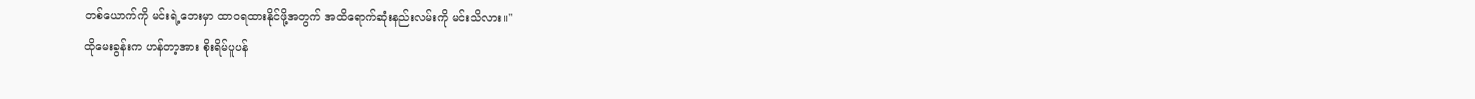တစ်ယောက်ကို မင်းရဲ့ဘေးမှာ ထာဝရထားနိုင်ဖို့အတွက် အထိရောက်ဆုံးနည်းလမ်းကို မင်းသိလား။"
ထိုမေးခွန်းက ဟန်တာ့အား စိုးရိမ်ပူပန်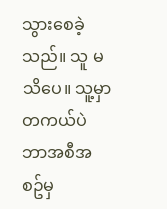သွားစေခဲ့သည်။ သူ မသိပေ။ သူ့မှာ တကယ်ပဲ ဘာအစီအစဥ်မှ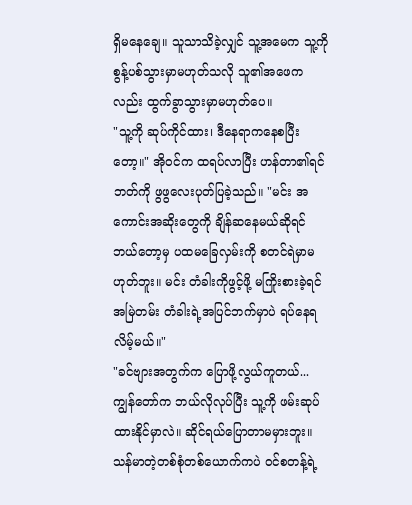ရှိမနေချေ။ သူသာသိခဲ့လျှင် သူ့အမေက သူ့ကိုစွန့်ပစ်သွားမှာမဟုတ်သလို သူ၏အဖေကလည်း ထွက်ခွာသွားမှာမဟုတ်ပေ။
"သူ့ကို ဆုပ်ကိုင်ထား၊ ဒီနေရာကနေစပြီးတော့။" အိုဝင်က ထရပ်လာပြီး ဟန်တာ၏ရင်ဘတ်ကို ဖွဖွလေးပုတ်ပြခဲ့သည်။ "မင်း အကောင်းအဆိုးတွေကို ချိန်ဆနေမယ်ဆိုရင် ဘယ်တော့မှ ပထမခြေလှမ်းကို စတင်ရဲမှာမဟုတ်ဘူး။ မင်း တံခါးကိုဖွင့်ဖို့ မကြိုးစားခဲ့ရင် အမြဲတမ်း တံခါးရဲ့အပြင်ဘက်မှာပဲ ရပ်နေရလိမ့်မယ်။"
"ခင်ဗျားအတွက်က ပြောဖို့လွယ်ကူတယ်... ကျွန်တော်က ဘယ်လိုလုပ်ပြီး သူ့ကို ဖမ်းဆုပ်ထားနိုင်မှာလဲ။ ဆိုင်ရယ်ပြောတာမမှားဘူး။ သန်မာတဲ့တစ်စုံတစ်ယောက်ကပဲ ဝင်စတန့်ရဲ့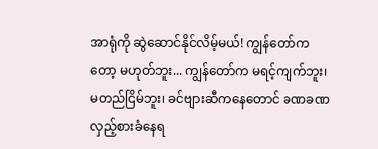အာရုံကို ဆွဲဆောင်နိုင်လိမ့်မယ်! ကျွန်တော်ကတော့ မဟုတ်ဘူး... ကျွန်တော်က မရင့်ကျက်ဘူး၊ မတည်ငြိမ်ဘူး၊ ခင်ဗျားဆီကနေတောင် ခဏခဏလှည့်စားခံနေရ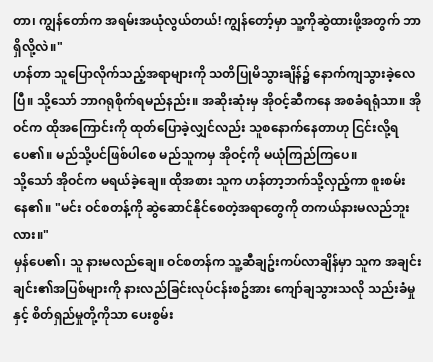တာ၊ ကျွန်တော်က အရမ်းအယုံလွယ်တယ်! ကျွန်တော့်မှာ သူ့ကိုဆွဲထားဖို့အတွက် ဘာရှိလို့လဲ။"
ဟန်တာ သူပြောလိုက်သည့်အရာများကို သတိပြုမိသွားချိန်၌ နောက်ကျသွားခဲ့လေပြီ။ သို့သော် ဘာဂရုစိုက်ရမည်နည်း။ အဆိုးဆုံးမှ အိုဝင့်ဆီကနေ အစခံရရုံသာ။ အိုဝင်က ထိုအကြောင်းကို ထုတ်ပြောခဲ့လျှင်လည်း သူစနောက်နေတာဟု ငြင်းလို့ရပေ၏။ မည်သို့ပင်ဖြစ်ပါစေ မည်သူကမှ အိုဝင့်ကို မယုံကြည်ကြပေ။
သို့သော် အိုဝင်က မရယ်ခဲ့ချေ။ ထိုအစား သူက ဟန်တာ့ဘက်သို့လှည့်ကာ စူးစမ်းနေ၏။ "မင်း ဝင်စတန့်ကို ဆွဲဆောင်နိုင်စေတဲ့အရာတွေကို တကယ်နားမလည်ဘူးလား။"
မှန်ပေ၏၊ သူ နားမလည်ချေ။ ဝင်စတန်က သူ့ဆီချဥ်းကပ်လာချိန်မှာ သူက အချင်းချင်း၏အပြစ်များကို နားလည်ခြင်းလုပ်ငန်းစဥ်အား ကျော်ချသွားသလို သည်းခံမှုနှင့် စိတ်ရှည်မှုတို့ကိုသာ ပေးစွမ်း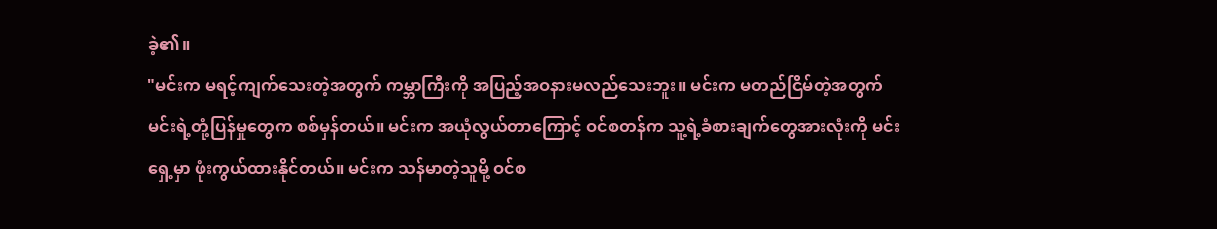ခဲ့၏။
"မင်းက မရင့်ကျက်သေးတဲ့အတွက် ကမ္ဘာကြီးကို အပြည့်အဝနားမလည်သေးဘူး။ မင်းက မတည်ငြိမ်တဲ့အတွက် မင်းရဲ့တုံ့ပြန်မှုတွေက စစ်မှန်တယ်။ မင်းက အယုံလွယ်တာကြောင့် ဝင်စတန်က သူ့ရဲ့ခံစားချက်တွေအားလုံးကို မင်းရှေ့မှာ ဖုံးကွယ်ထားနိုင်တယ်။ မင်းက သန်မာတဲ့သူမို့ ဝင်စ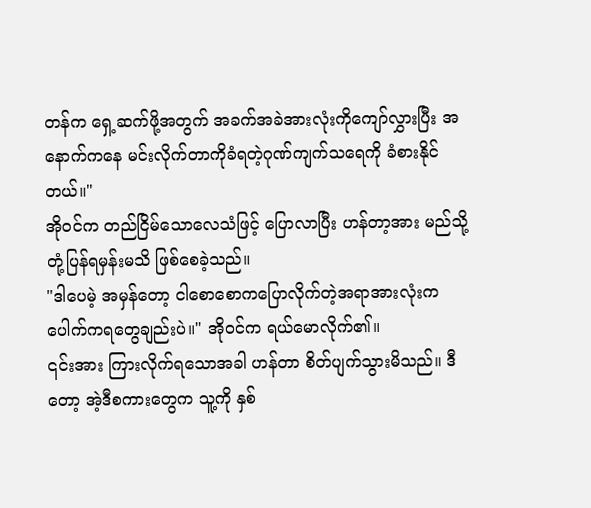တန်က ရှေ့ဆက်ဖို့အတွက် အခက်အခဲအားလုံးကိုကျော်လွှားပြီး အနောက်ကနေ မင်းလိုက်တာကိုခံရတဲ့ဂုဏ်ကျက်သရေကို ခံစားနိုင်တယ်။"
အိုဝင်က တည်ငြိမ်သောလေသံဖြင့် ပြောလာပြီး ဟန်တာ့အား မည်သို့တုံ့ပြန်ရမှန်းမသိ ဖြစ်စေခဲ့သည်။
"ဒါပေမဲ့ အမှန်တော့ ငါစောစောကပြောလိုက်တဲ့အရာအားလုံးက ပေါက်ကရတွေချည်းပဲ။" အိုဝင်က ရယ်မောလိုက်၏။
၎င်းအား ကြားလိုက်ရသောအခါ ဟန်တာ စိတ်ပျက်သွားမိသည်။ ဒီတော့ အဲ့ဒီစကားတွေက သူ့ကို နှစ်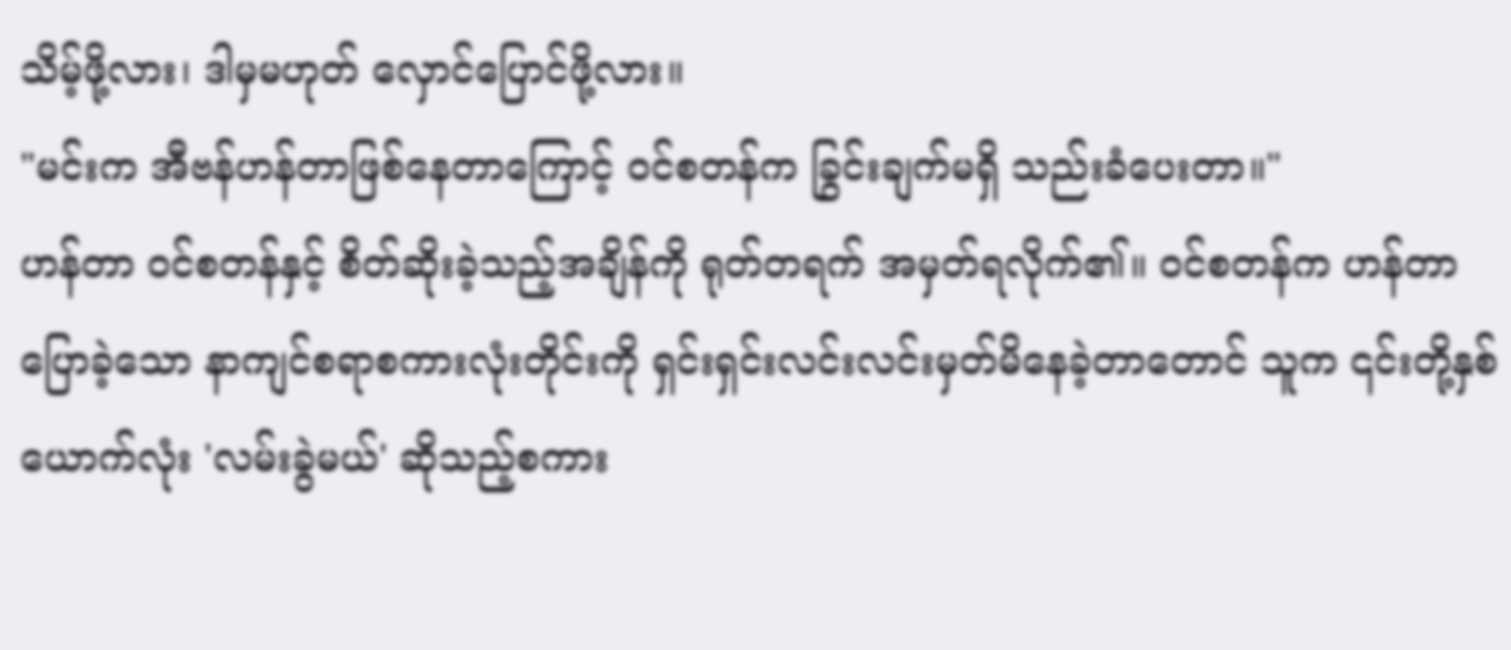သိမ့်ဖို့လား၊ ဒါမှမဟုတ် လှောင်ပြောင်ဖို့လား။
"မင်းက အီဗန်ဟန်တာဖြစ်နေတာကြောင့် ဝင်စတန်က ခြွင်းချက်မရှိ သည်းခံပေးတာ။"
ဟန်တာ ဝင်စတန်နှင့် စိတ်ဆိုးခဲ့သည့်အချိန်ကို ရုတ်တရက် အမှတ်ရလိုက်၏။ ဝင်စတန်က ဟန်တာပြောခဲ့သော နာကျင်စရာစကားလုံးတိုင်းကို ရှင်းရှင်းလင်းလင်းမှတ်မိနေခဲ့တာတောင် သူက ၎င်းတို့နှစ်ယောက်လုံး 'လမ်းခွဲမယ်' ဆိုသည့်စကား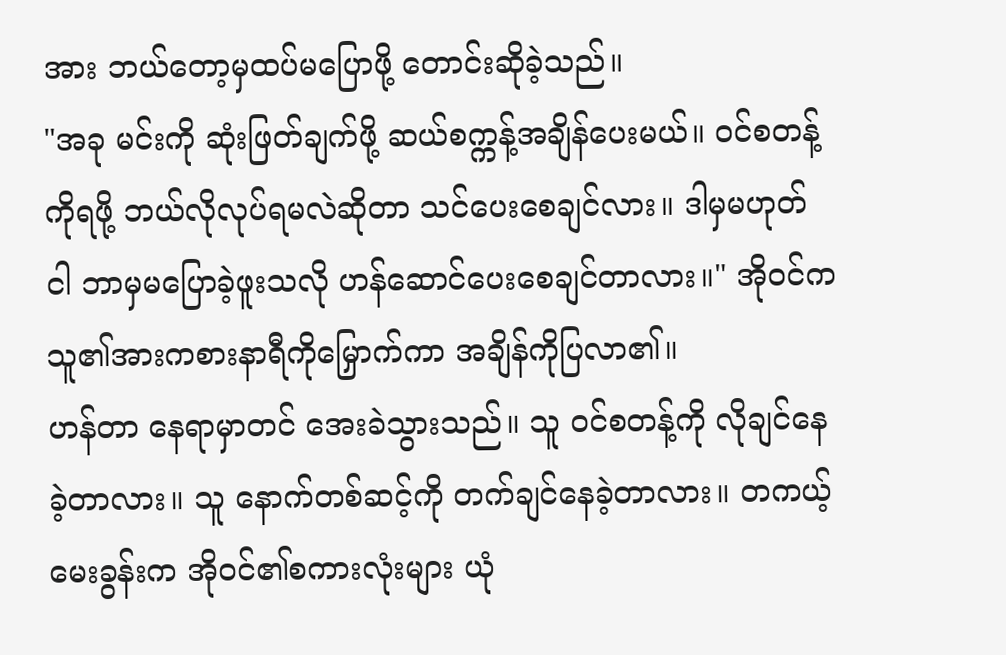အား ဘယ်တော့မှထပ်မပြောဖို့ တောင်းဆိုခဲ့သည်။
"အခု မင်းကို ဆုံးဖြတ်ချက်ဖို့ ဆယ်စက္ကန့်အချိန်ပေးမယ်။ ဝင်စတန့်ကိုရဖို့ ဘယ်လိုလုပ်ရမလဲဆိုတာ သင်ပေးစေချင်လား။ ဒါမှမဟုတ် ငါ ဘာမှမပြောခဲ့ဖူးသလို ဟန်ဆောင်ပေးစေချင်တာလား။" အိုဝင်က သူ၏အားကစားနာရီကိုမြှောက်ကာ အချိန်ကိုပြလာ၏။
ဟန်တာ နေရာမှာတင် အေးခဲသွားသည်။ သူ ဝင်စတန့်ကို လိုချင်နေခဲ့တာလား။ သူ နောက်တစ်ဆင့်ကို တက်ချင်နေခဲ့တာလား။ တကယ့်မေးခွန်းက အိုဝင်၏စကားလုံးများ ယုံ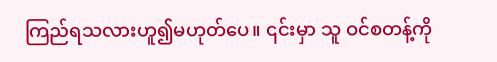ကြည်ရသလားဟူ၍မဟုတ်ပေ။ ၎င်းမှာ သူ ဝင်စတန့်ကို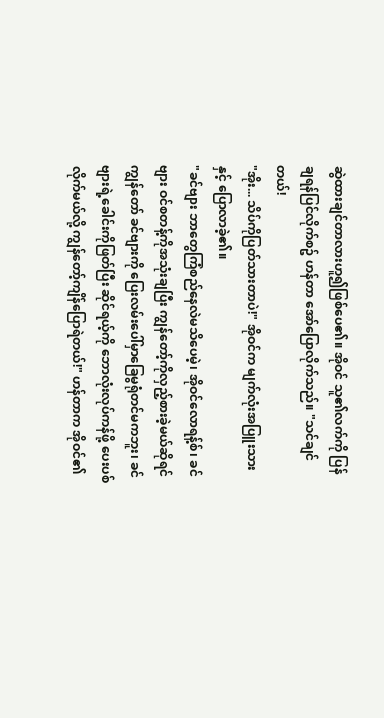ဆွဲထားချင်တာလားဟူ၍ဖြစ်ပေ၏။ အိုဝင် သူ၏လက်ကို ပြန်ချရန်ပြင်လိုက်စဥ် ဟန်တာ အော်ပြောလိုက်သည်။ "သင်ချင်တယ်!
"အိုး... သိပ်ကိုပြတ်သားတာပဲ!" အိုဝင်က မျက်လုံးအပြူးသားနှင့် ပြောလာခဲ့၏။
"ခင်ဗျား ဘာတွေကြံစည်နေလဲမသိပေမဲ့၊ အိုဝင်လောရန့်စ်၊ ခင်ဗျား ဝင်စတန့်ကိုအသုံးချပြီး ကျွန်တော့်ကိုလှည့်စားခဲ့မယ်ဆိုရင် ကျွန်တော် ခင်ဗျားကို ပြေးလမ်းပေါ်မှာခြေမွရုံတင်မကဘူး၊ ခင်ဗျားရဲ့ခေါင်းကိုဖြတ်ပြီး ဆိုင်ရယ့်ကို ဘောလုံးလုပ်ကန်ဖို့ ပေးပစ်လိုက်မယ်လို့ ကျွန်တော့်ကျိန်ပြောရဲတယ်!" ဟန်တာက အိုဝင်၏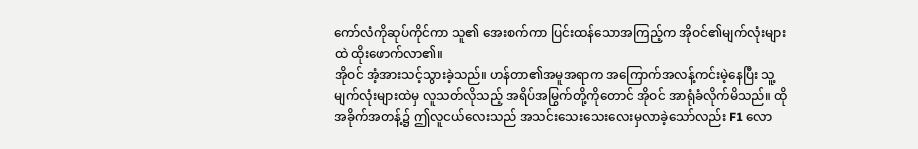ကော်လံကိုဆုပ်ကိုင်ကာ သူ၏ အေးစက်ကာ ပြင်းထန်သောအကြည့်က အိုဝင်၏မျက်လုံးများထဲ ထိုးဖောက်လာ၏။
အိုဝင် အံ့အားသင့်သွားခဲ့သည်။ ဟန်တာ၏အမူအရာက အကြောက်အလန့်ကင်းမဲ့နေပြီး သူ့မျက်လုံးများထဲမှ လူသတ်လိုသည့် အရိပ်အမြွက်တို့ကိုတောင် အိုဝင် အာရုံခံလိုက်မိသည်။ ထိုအခိုက်အတန့်၌ ဤလူငယ်လေးသည် အသင်းသေးသေးလေးမှလာခဲ့သော်လည်း F1 လော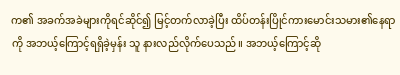က၏ အခက်အခဲများကိုရင်ဆိုင်၍ မြင့်တက်လာခဲ့ပြီး ထိပ်တန်းပြိုင်ကားမောင်းသမား၏နေရာကို အဘယ့်ကြောင့်ရရှိခဲ့မှန်း သူ နားလည်လိုက်ပေသည်။ အဘယ့်ကြောင့်ဆို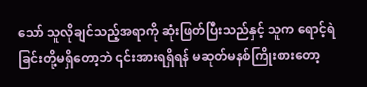သော် သူလိုချင်သည့်အရာကို ဆုံးဖြတ်ပြီးသည်နှင့် သူက ရောင့်ရဲခြင်းတို့မရှိတော့ဘဲ ၎င်းအားရရှိရန် မဆုတ်မနစ်ကြိုးစားတော့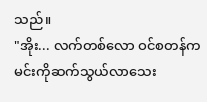သည်။
"အိုး... လက်တစ်လော ဝင်စတန်က မင်းကိုဆက်သွယ်လာသေး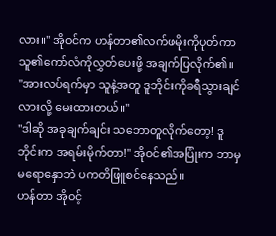လား။" အိုဝင်က ဟန်တာ၏လက်ဖမိုးကိုပုတ်ကာ သူ၏ကော်လံကိုလွှတ်ပေးဖို့ အချက်ပြလိုက်၏။
"အားလပ်ရက်မှာ သူနဲ့အတူ ဒူဘိုင်းကိုခရီသွားချင်လားလို့ မေးထားတယ်။"
"ဒါဆို အခုချက်ချင်း သဘောတူလိုက်တော့! ဒူဘိုင်းက အရမ်းမိုက်တာ!" အိုဝင်၏အပြုံးက ဘာမှမရောနှောဘဲ ပကတိဖြူစင်နေသည်။
ဟန်တာ အိုဝင့်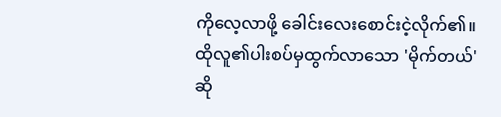ကိုလေ့လာဖို့ ခေါင်းလေးစောင်းငဲ့လိုက်၏။ ထိုလူ၏ပါးစပ်မှထွက်လာသော 'မိုက်တယ်' ဆို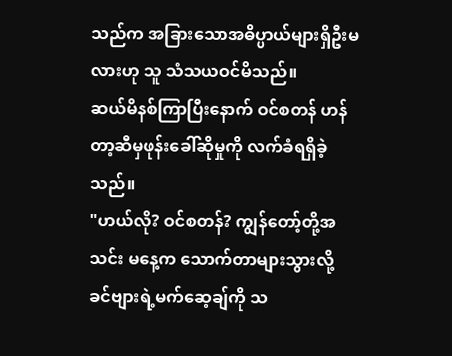သည်က အခြားသောအဓိပ္ပာယ်များရှိဦးမလားဟု သူ သံသယဝင်မိသည်။
ဆယ်မိနစ်ကြာပြီးနောက် ဝင်စတန် ဟန်တာ့ဆီမှဖုန်းခေါ်ဆိုမှုကို လက်ခံရရှိခဲ့သည်။
"ဟယ်လို? ဝင်စတန်? ကျွန်တော့်တို့အသင်း မနေ့က သောက်တာများသွားလို့ ခင်ဗျားရဲ့မက်ဆေ့ချ်ကို သ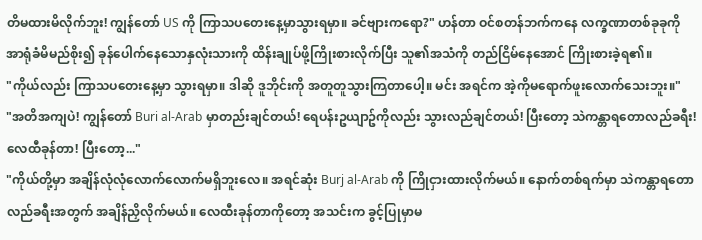တိမထားမိလိုက်ဘူး! ကျွန်တော် US ကို ကြာသပတေးနေ့မှာသွားရမှာ။ ခင်ဗျားကရော?" ဟန်တာ ဝင်စတန်ဘက်ကနေ လက္ခဏာတစ်ခုခုကို အာရုံခံမိမည်စိုး၍ ခုန်ပေါက်နေသောနှလုံးသားကို ထိန်းချုပ်ဖို့ကြိုးစားလိုက်ပြီး သူ၏အသံကို တည်ငြိမ်နေအောင် ကြိုးစားခဲ့ရ၏။
"ကိုယ်လည်း ကြာသပတေးနေ့မှာ သွားရမှာ။ ဒါဆို ဒူဘိုင်းကို အတူတူသွားကြတာပေါ့။ မင်း အရင်က အဲ့ကိုမရောက်ဖူးလောက်သေးဘူး။"
"အတိအကျပဲ! ကျွန်တော် Buri al-Arab မှာတည်းချင်တယ်! ရေပန်းဥယျာဥ်ကိုလည်း သွားလည်ချင်တယ်! ပြီးတော့ သဲကန္တာရတောလည်ခရီး! လေထီခုန်တာ! ပြီးတော့..."
"ကိုယ်တို့မှာ အချိန်လုံလုံလောက်လောက်မရှိဘူးလေ။ အရင်ဆုံး Burj al-Arab ကို ကြိုငှားထားလိုက်မယ်။ နောက်တစ်ရက်မှာ သဲကန္တာရတောလည်ခရီးအတွက် အချိန်ညှိလိုက်မယ်။ လေထီးခုန်တာကိုတော့ အသင်းက ခွင့်ပြုမှာမ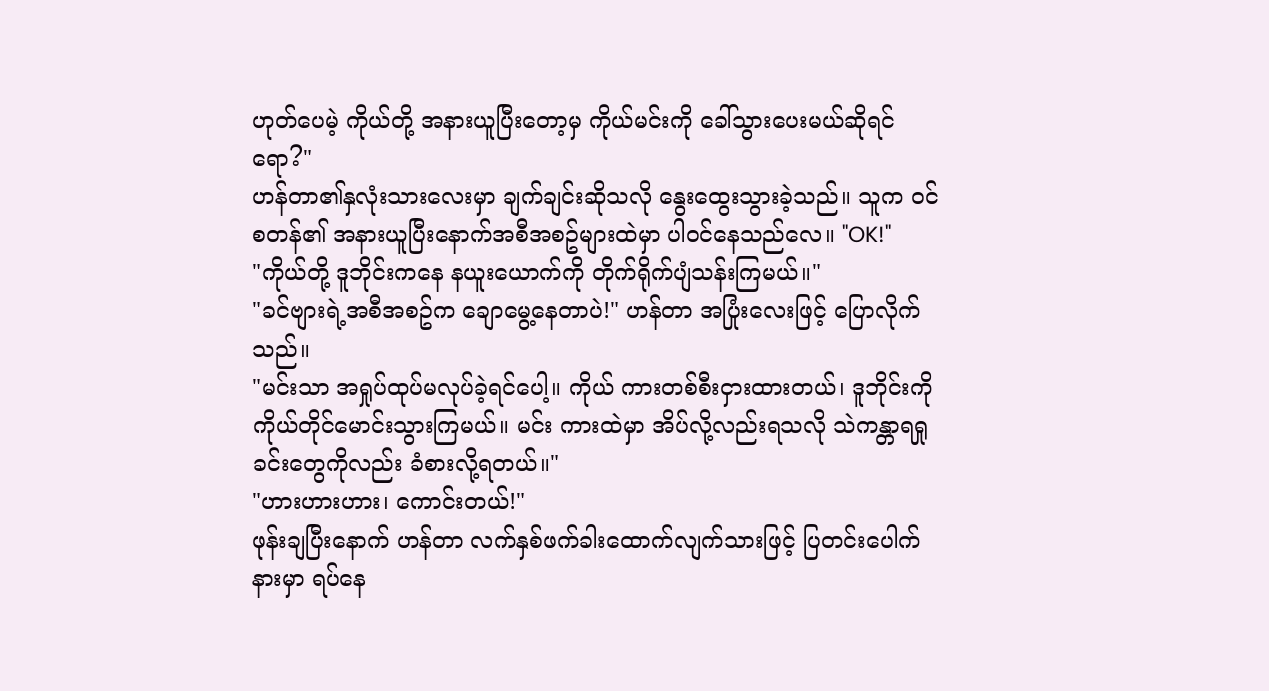ဟုတ်ပေမဲ့ ကိုယ်တို့ အနားယူပြီးတော့မှ ကိုယ်မင်းကို ခေါ်သွားပေးမယ်ဆိုရင်ရော?"
ဟန်တာ၏နှလုံးသားလေးမှာ ချက်ချင်းဆိုသလို နွေးထွေးသွားခဲ့သည်။ သူက ဝင်စတန်၏ အနားယူပြီးနောက်အစီအစဥ်များထဲမှာ ပါဝင်နေသည်လေ။ "OK!"
"ကိုယ်တို့ ဒူဘိုင်းကနေ နယူးယောက်ကို တိုက်ရိုက်ပျံသန်းကြမယ်။"
"ခင်ဗျားရဲ့အစီအစဥ်က ချောမွေ့နေတာပဲ!" ဟန်တာ အပြုံးလေးဖြင့် ပြောလိုက်သည်။
"မင်းသာ အရှုပ်ထုပ်မလုပ်ခဲ့ရင်ပေါ့။ ကိုယ် ကားတစ်စီးငှားထားတယ်၊ ဒူဘိုင်းကို ကိုယ်တိုင်မောင်းသွားကြမယ်။ မင်း ကားထဲမှာ အိပ်လို့လည်းရသလို သဲကန္တာရရှုခင်းတွေကိုလည်း ခံစားလို့ရတယ်။"
"ဟားဟားဟား၊ ကောင်းတယ်!"
ဖုန်းချပြီးနောက် ဟန်တာ လက်နှစ်ဖက်ခါးထောက်လျက်သားဖြင့် ပြတင်းပေါက်နားမှာ ရပ်နေ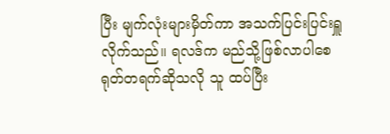ပြီး မျက်လုံးများမှိတ်ကာ အသက်ပြင်းပြင်းရှူလိုက်သည်။ ရလဒ်က မည်သို့ဖြစ်လာပါစေ ရုတ်တရက်ဆိုသလို သူ ထပ်ပြီး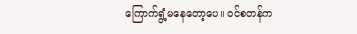ကြောက်ရွံ့မနေတော့ပေ။ ဝင်စတန်က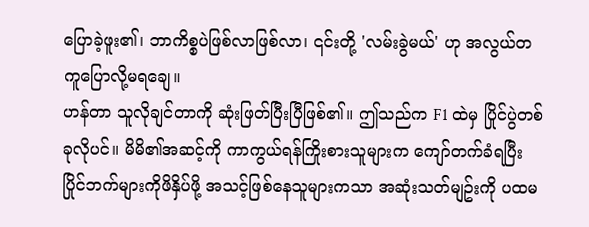ပြောခဲ့ဖူး၏၊ ဘာကိစ္စပဲဖြစ်လာဖြစ်လာ၊ ၎င်းတို့ 'လမ်းခွဲမယ်' ဟု အလွယ်တကူပြောလို့မရချေ။
ဟန်တာ သူလိုချင်တာကို ဆုံးဖြတ်ပြီးပြီဖြစ်၏။ ဤသည်က F1 ထဲမှ ပြိုင်ပွဲတစ်ခုလိုပင်။ မိမိ၏အဆင့်ကို ကာကွယ်ရန်ကြိုးစားသူများက ကျော်တက်ခံရပြီး ပြိုင်ဘက်များကိုဖိနှိပ်ဖို့ အသင့်ဖြစ်နေသူများကသာ အဆုံးသတ်မျဥ်းကို ပထမ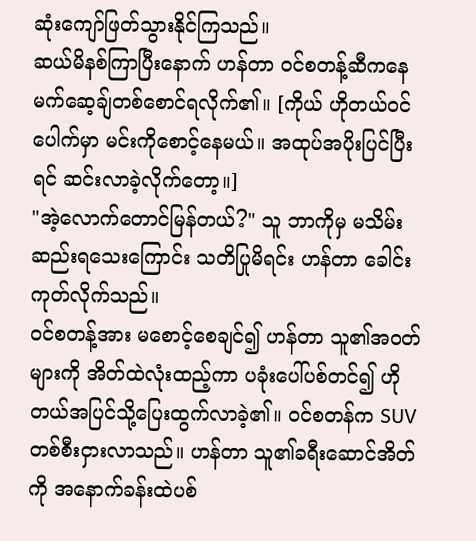ဆုံးကျော်ဖြတ်သွားနိုင်ကြသည်။
ဆယ်မိနစ်ကြာပြီးနောက် ဟန်တာ ဝင်စတန့်ဆီကနေ မက်ဆေ့ချ်တစ်စောင်ရလိုက်၏။ [ကိုယ် ဟိုတယ်ဝင်ပေါက်မှာ မင်းကိုစောင့်နေမယ်။ အထုပ်အပိုးပြင်ပြီးရင် ဆင်းလာခဲ့လိုက်တော့။]
"အဲ့လောက်တောင်မြန်တယ်?" သူ ဘာကိုမှ မသိမ်းဆည်းရသေးကြောင်း သတိပြုမိရင်း ဟန်တာ ခေါင်းကုတ်လိုက်သည်။
ဝင်စတန့်အား မစောင့်စေချင်၍ ဟန်တာ သူ၏အဝတ်များကို အိတ်ထဲလုံးထည့်ကာ ပခုံးပေါ်ပစ်တင်၍ ဟိုတယ်အပြင်သို့ပြေးထွက်လာခဲ့၏။ ဝင်စတန်က SUV တစ်စီးငှားလာသည်။ ဟန်တာ သူ၏ခရီးဆောင်အိတ်ကို အနောက်ခန်းထဲပစ်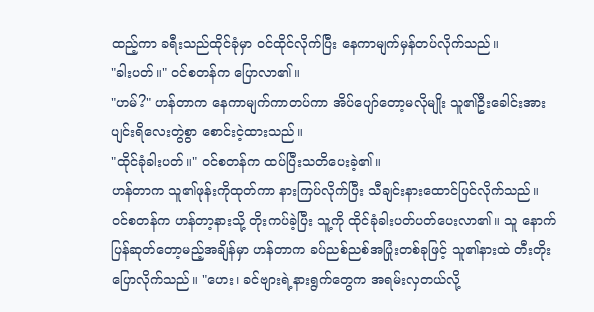ထည့်ကာ ခရီးသည်ထိုင်ခုံမှာ ဝင်ထိုင်လိုက်ပြီး နေကာမျက်မှန်တပ်လိုက်သည်။
"ခါးပတ်။" ဝင်စတန်က ပြောလာ၏။
"ဟမ်?" ဟန်တာက နေကာမျက်ကာတပ်ကာ အိပ်ပျော်တော့မလိုမျိုး သူ၏ဦးခေါင်းအား ပျင်းရိလေးတွဲစွာ စောင်းငဲ့ထားသည်။
"ထိုင်ခုံခါးပတ်။" ဝင်စတန်က ထပ်ပြီးသတိပေးခဲ့၏။
ဟန်တာက သူ၏ဖုန်းကိုထုတ်ကာ နားကြပ်လိုက်ပြီး သီချင်းနားထောင်ပြင်လိုက်သည်။
ဝင်စတန်က ဟန်တာ့နားသို့ တိုးကပ်ခဲ့ပြီး သူ့ကို ထိုင်ခုံခါးပတ်ပတ်ပေးလာ၏။ သူ နောက်ပြန်ဆုတ်တော့မည့်အချိန်မှာ ဟန်တာက ခပ်ညစ်ညစ်အပြုံးတစ်ခုဖြင့် သူ၏နားထဲ တီးတိုးပြောလိုက်သည်။ "ဟေး၊ ခင်ဗျားရဲ့နားရွက်တွေက အရမ်းလှတယ်လို့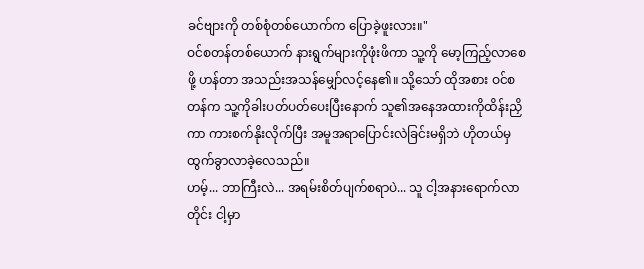ခင်ဗျားကို တစ်စုံတစ်ယောက်က ပြောခဲ့ဖူးလား။"
ဝင်စတန်တစ်ယောက် နားရွက်များကိုဖုံးဖိကာ သူ့ကို မော့ကြည့်လာစေဖို့ ဟန်တာ အသည်းအသန်မျှော်လင့်နေ၏။ သို့သော် ထိုအစား ဝင်စတန်က သူ့ကိုခါးပတ်ပတ်ပေးပြီးနောက် သူ၏အနေအထားကိုထိန်းညှိကာ ကားစက်နိုးလိုက်ပြီး အမူအရာပြောင်းလဲခြင်းမရှိဘဲ ဟိုတယ်မှ ထွက်ခွာလာခဲ့လေသည်။
ဟမ့်... ဘာကြီးလဲ... အရမ်းစိတ်ပျက်စရာပဲ... သူ ငါ့အနားရောက်လာတိုင်း ငါ့မှာ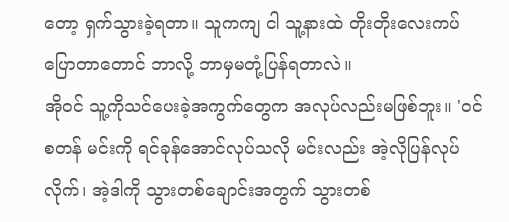တော့ ရှက်သွားခဲ့ရတာ။ သူကကျ ငါ သူ့နားထဲ တိုးတိုးလေးကပ်ပြောတာတောင် ဘာလို့ ဘာမှမတုံ့ပြန်ရတာလဲ။
အိုဝင် သူ့ကိုသင်ပေးခဲ့အကွက်တွေက အလုပ်လည်းမဖြစ်ဘူး။ 'ဝင်စတန် မင်းကို ရင်ခုန်အောင်လုပ်သလို မင်းလည်း အဲ့လိုပြန်လုပ်လိုက်၊ အဲ့ဒါကို သွားတစ်ချောင်းအတွက် သွားတစ်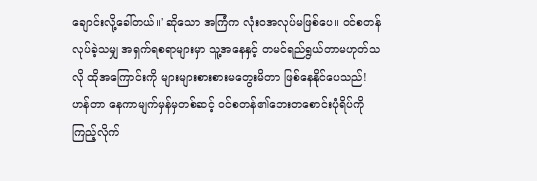ချောင်းလို့ခေါ်တယ်။' ဆိုသော အကြံက လုံးဝအလုပ်မဖြစ်ပေ။ ဝင်စတန်လုပ်ခဲ့သမျှ အရှက်ရစရာများမှာ သူ့အနေနှင့် တမင်ရည်ရွယ်တာမဟုတ်သလို ထိုအကြောင်းကို များများစားစားမတွေးမိတာ ဖြစ်နေနိုင်ပေသည်!
ဟန်တာ နေကာမျက်မှန်မှတစ်ဆင့် ဝင်စတန်၏ဘေးတစောင်းပုံရိပ်ကို ကြည့်လိုက်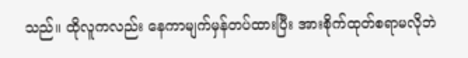သည်။ ထိုလူကလည်း နေကာမျက်မှန်တပ်ထားပြီး အားစိုက်ထုတ်စရာမလိုဘဲ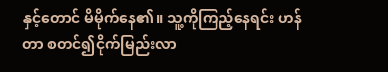နှင့်တောင် မိမိုက်နေ၏။ သူ့ကိုကြည့်နေရင်း ဟန်တာ စတင်၍ငိုက်မြည်းလာ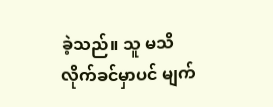ခဲ့သည်။ သူ မသိလိုက်ခင်မှာပင် မျက်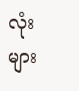လုံးများ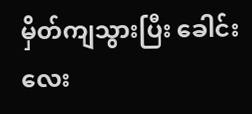မှိတ်ကျသွားပြီး ခေါင်းလေး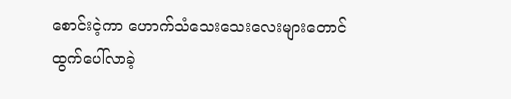စောင်းငဲ့ကာ ဟောက်သံသေးသေးလေးများတောင် ထွက်ပေါ်လာခဲ့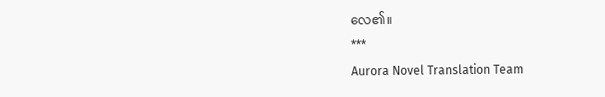လေ၏။
***
Aurora Novel Translation Team